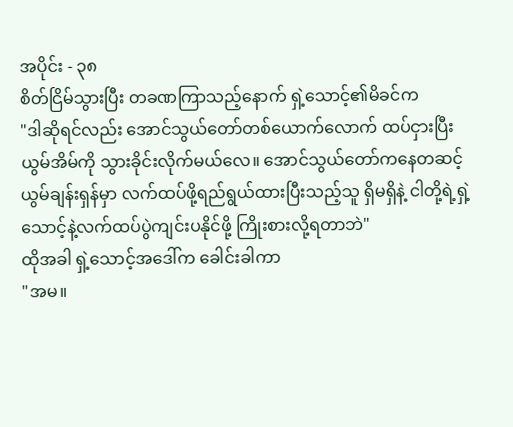အပိုင်း - ၃၈
စိတ်ငြိမ်သွားပြီး တခဏကြာသည့်နောက် ရှဲ့သောင့်၏မိခင်က
"ဒါဆိုရင်လည်း အောင်သွယ်တော်တစ်ယောက်လောက် ထပ်ငှားပြီး ယွမ်အိမ်ကို သွားခိုင်းလိုက်မယ်လေ။ အောင်သွယ်တော်ကနေတဆင့် ယွမ်ချန်းရှန်မှာ လက်ထပ်ဖို့ရည်ရွယ်ထားပြီးသည့်သူ ရှိမရှိနဲ့ ငါတို့ရဲ့ရှဲ့သောင့်နဲ့လက်ထပ်ပွဲကျင်းပနိုင်ဖို့ ကြိုးစားလို့ရတာဘဲ"
ထိုအခါ ရှဲ့သောင့်အဒေါ်က ခေါင်းခါကာ
"အမ။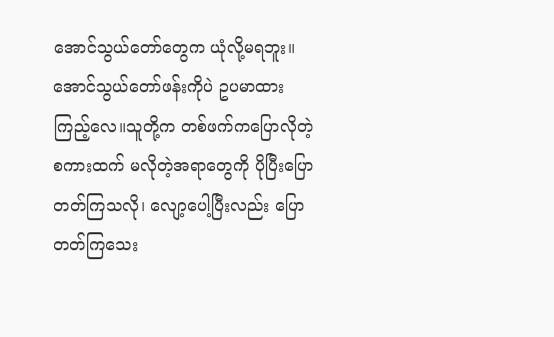အောင်သွယ်တော်တွေက ယုံလို့မရဘူး။ အောင်သွယ်တော်ဖန်းကိုပဲ ဥပမာထားကြည့်လေ။သူတို့က တစ်ဖက်ကပြောလိုတဲ့စကားထက် မလိုတဲ့အရာတွေကို ပိုပြီးပြောတတ်ကြသလို၊ လျော့ပေါ့ပြီးလည်း ပြောတတ်ကြသေး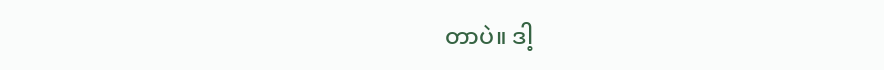တာပဲ။ ဒါ့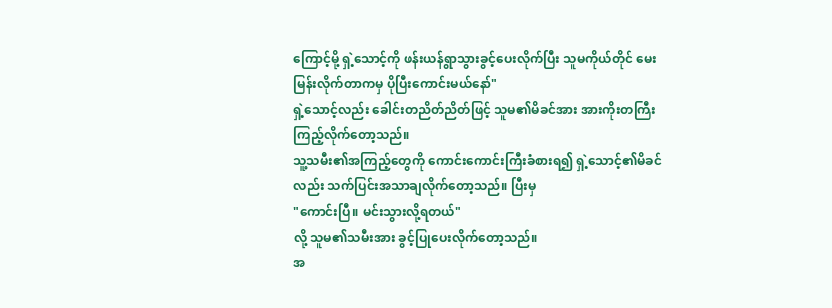ကြောင့်မို့ ရှဲ့သောင့်ကို ဖန်းယန်ရွာသွားခွင့်ပေးလိုက်ပြီး သူမကိုယ်တိုင် မေးမြန်းလိုက်တာကမှ ပိုပြီးကောင်းမယ်နော်"
ရှဲ့သောင့်လည်း ခေါင်းတညိတ်ညိတ်ဖြင့် သူမ၏မိခင်အား အားကိုးတကြီး ကြည့်လိုက်တော့သည်။
သူ့သမီး၏အကြည့်တွေကို ကောင်းကောင်းကြီးခံစားရ၍ ရှဲ့သောင့်၏မိခင်လည်း သက်ပြင်းအသာချလိုက်တော့သည်။ ပြီးမှ
"ကောင်းပြီ။ မင်းသွားလို့ရတယ်"
လို့ သူမ၏သမီးအား ခွင့်ပြုပေးလိုက်တော့သည်။
အ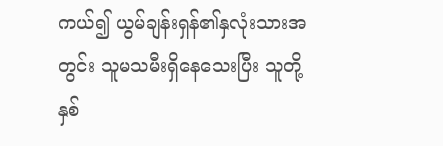ကယ်၍ ယွမ်ချန်းရှန်၏နှလုံးသားအတွင်း သူမသမီးရှိနေသေးပြီး သူတို့နှစ်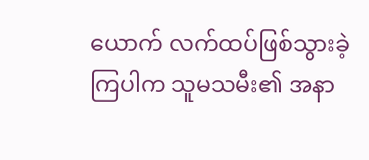ယောက် လက်ထပ်ဖြစ်သွားခဲ့ကြပါက သူမသမီး၏ အနာ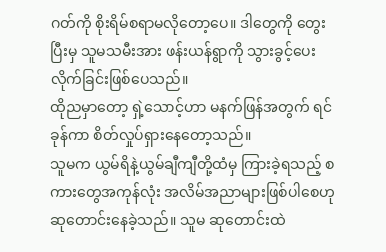ဂတ်ကို စိုးရိမ်စရာမလိုတော့ပေ။ ဒါတွေကို တွေးပြီးမှ သူမသမီးအား ဖန်းယန်ရွာကို သွားခွင့်ပေးလိုက်ခြင်းဖြစ်ပေသည်။
ထိုညမှာတော့ ရှဲ့သောင့်ဟာ မနက်ဖြန်အတွက် ရင်ခုန်ကာ စိတ်လှုပ်ရှားနေတော့သည်။
သူမက ယွမ်ရိနဲ့ယွမ်ချီကျီတို့ထံမှ ကြားခဲ့ရသည့် စကားတွေအကုန်လုံး အလိမ်အညာများဖြစ်ပါစေဟု ဆုတောင်းနေခဲ့သည်။ သူမ ဆုတောင်းထဲ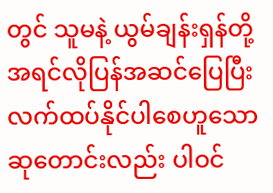တွင် သူမနဲ့ ယွမ်ချန်းရှန်တို့ အရင်လိုပြန်အဆင်ပြေပြီး လက်ထပ်နိုင်ပါစေဟူသော ဆုတောင်းလည်း ပါဝင်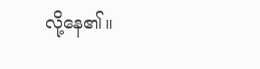လို့နေ၏။